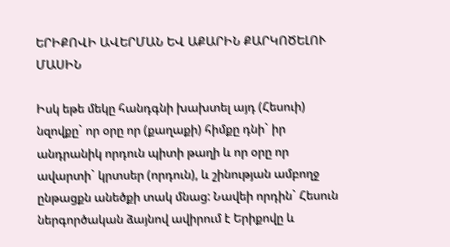ԵՐԻՔՈՎԻ ԱՎԵՐՄԱՆ ԵՎ ԱՔԱՐԻՆ ՔԱՐԿՈԾԵԼՈՒ ՄԱՍԻՆ

Իսկ եթե մեկը հանդգնի խախտել այդ (Հեսուի) նզովքը` որ օրը որ (քաղաքի) հիմքը դնի` իր անդրանիկ որդուն պիտի թաղի և որ օրը որ ավարտի` կրտսեր (որդուն), և շինության ամբողջ ընթացքն անեծքի տակ մնաց: Նավեի որդին` Հեսուն ներգործական ձայնով ավիրում է Երիքովը և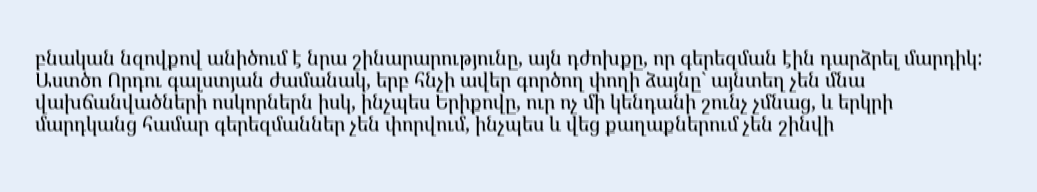բնական նզովքով անիծում է նրա շինարարությունը, այն դժոխքը, որ գերեզման էին դարձրել մարդիկ: Աստծո Որդու գալստյան ժամանակ, երբ հնչի ավեր գործող փողի ձայնը` այնտեղ չեն մնա վախճանվածների ոսկորներն իսկ, ինչպես Երիքովը, ուր ոչ մի կենդանի շունչ չմնաց, և երկրի մարդկանց համար գերեզմաններ չեն փորվում, ինչպես և վեց քաղաքներում չեն շինվի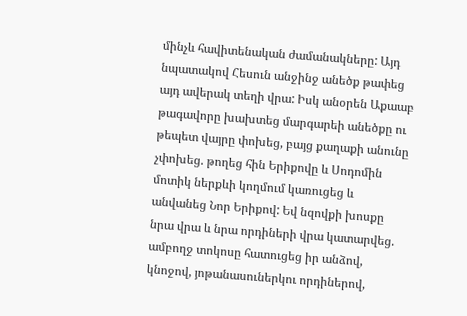մինչև հավիտենական ժամանակները: Այդ նպատակով Հեսուն անջինջ անեծք թափեց այդ ավերակ տեղի վրա: Իսկ անօրեն Աքաաբ թագավորը խախտեց մարգարեի անեծքը ու թեպետ վայրը փոխեց, բայց քաղաքի անունը չփոխեց. թողեց հին Երիքովը և Սոդոմին մոտիկ ներքևի կողմում կառուցեց և անվանեց Նոր Երիքով: Եվ նզովքի խոսքը նրա վրա և նրա որդիների վրա կատարվեց. ամբողջ տոկոսը հատուցեց իր անձով, կնոջով, յոթանասուներկու որդիներով,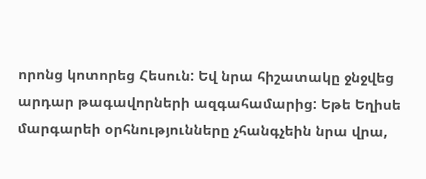որոնց կոտորեց Հեսուն: Եվ նրա հիշատակը ջնջվեց արդար թագավորների ազգահամարից: Եթե Եղիսե մարգարեի օրհնությունները չհանգչեին նրա վրա,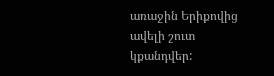առաջին Երիքովից ավելի շուտ կքանդվեր: